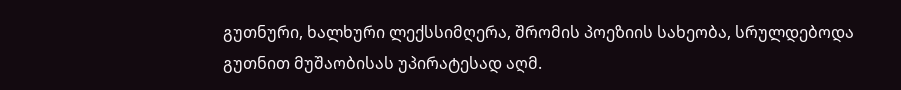გუთნური, ხალხური ლექსსიმღერა, შრომის პოეზიის სახეობა, სრულდებოდა გუთნით მუშაობისას უპირატესად აღმ.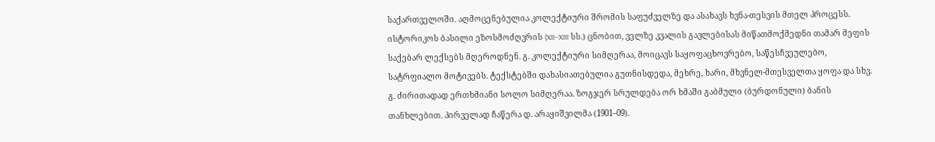საქართველოში. აღმოცენებულია კოლექტიური შრომის საფუძველზე და ასახავს ხვნა-თესვის მთელ პროცესს. ისტორიკოს ბასილი ეზოსმოძღვრის (XII–XIII სს.) ცნობით, ველზე კვალის გავლებისას მიწათმოქმედნი თამარ მეფის საქებარ ლექსებს მღეროდნენ. გ. კოლექტიური სიმღერაა, მოიცავს საყოფაცხოვრებო, საწესჩვეულებო, სატრფიალო მოტივებს. ტექსტებში დახასიათებულია გუთნისდედა, მეხრე, ხარი, მხვნელ-მთესველთა ყოფა და სხვ. გ. ძირითადად ერთხმიანი სოლო სიმღერაა. ზოგჯერ სრულდება ორ ხმაში გაბმული (ბურდონული) ბანის თანხლებით. პირველად ჩაწერა დ. არაყიშვილმა (1901–09).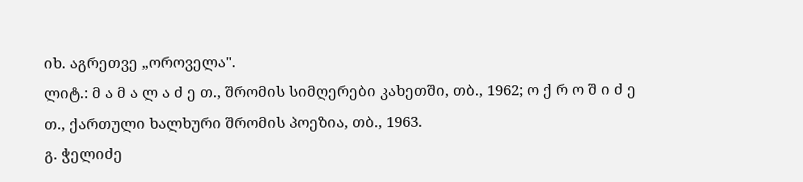იხ. აგრეთვე „ოროველა".
ლიტ.: მ ა მ ა ლ ა ძ ე თ., შრომის სიმღერები კახეთში, თბ., 1962; ო ქ რ ო შ ი ძ ე თ., ქართული ხალხური შრომის პოეზია, თბ., 1963.
გ. ჭელიძე